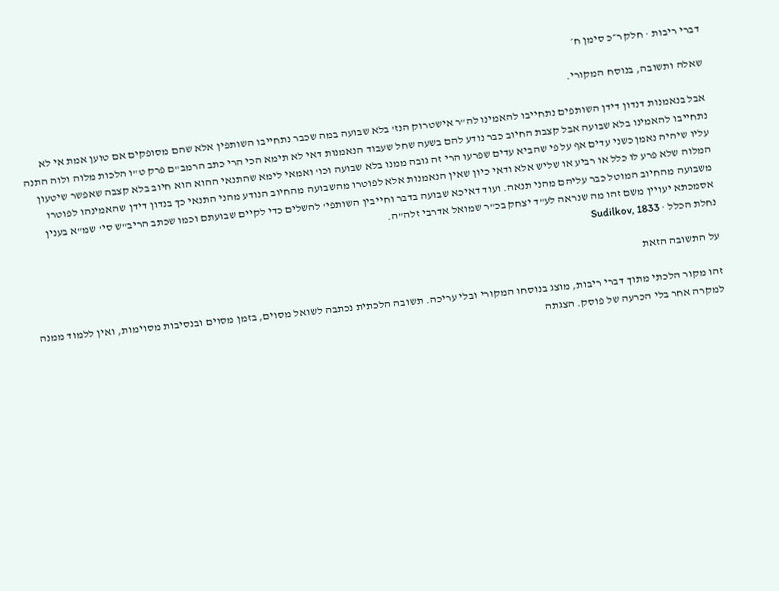דברי ריבות · חלק ר״כ סימן ח׳

שאלה ותשובה, בנוסח המקורי.

אבל בנאמנות דנדון דידן השותפים נתחייבו להאמינו לה"ר אישטרוק הנז' בלא שבועה במה שכבר נתחייבו השותפין אלא שהם מסופקים אם טוען אמת אי לא נתחייבו להאמינו בלא שבועה אבל קצבת החיוב כבר נודע להם בשעה שחל שעבוד הנאמנות דאי לא תימא הכי הרי כתב הרמב"ם פרק ט"ו הלכות מלוה ולוה התנה עליו שיהיה נאמן כשני עדים אף על פי שהביא עדים שפרעו הרי זה גובה ממנו בלא שבועה וכו' ואמאי לימא שהתנאי ההוא הוא חיוב בלא קצבה שאפשר שיטעון המלוה שלא פרע לו כלל או רביע או שליש אלא ודאי כיון שאין הנאמנות אלא לפוטרו מהשבועה מהחיוב הנודע מהני התנאי כך בנדון דידן שהאמינהו לפוטרו משבועה מהחיוב המוטל כבר עליהם מהני תנאה. ועוד דאיכא שבועה בדבר וחייבין השותפי' להשלים כדי לקיים שבועתם וכמו שכתב הריב"ש סי' שמ"א בענין אסמכתא יעויין משם זהו מה שנראה לע"ד יצחק בכ"ר שמואל אדרבי זלה"ה.
נחלת הכלל · Sudilkov, 1833

על התשובה הזאת

זהו מקור הלכתי מתוך דברי ריבות, מוצג בנוסחו המקורי ובלי עריכה. תשובה הלכתית נכתבה לשואל מסוים, בזמן מסוים ובנסיבות מסוימות, ואין ללמוד ממנה למקרה אחר בלי הכרעה של פוסק. הצגתה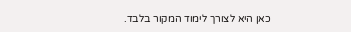כאן היא לצורך לימוד המקור בלבד.